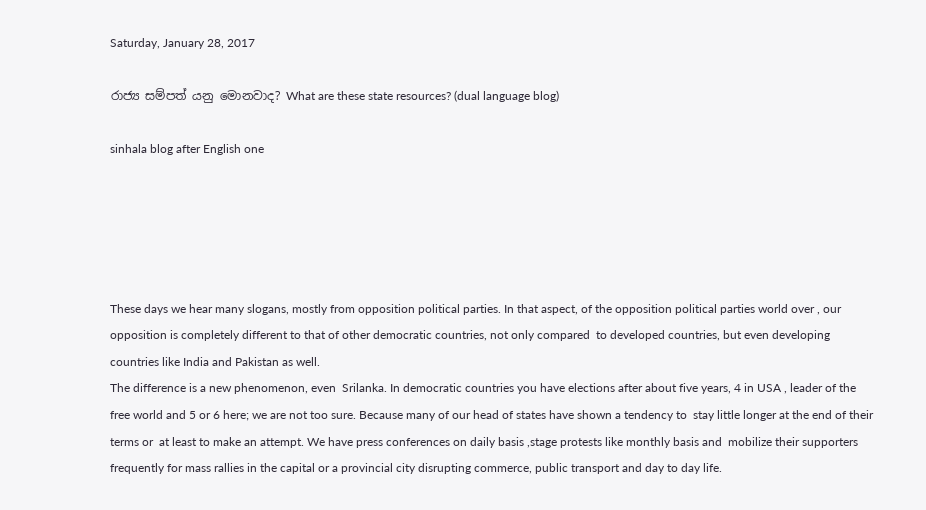Saturday, January 28, 2017

රාජ්‍ය සම්පත් යනු මොනවාද? What are these state resources? (dual language blog)

sinhala blog after English one





These days we hear many slogans, mostly from opposition political parties. In that aspect, of the opposition political parties world over , our opposition is completely different to that of other democratic countries, not only compared  to developed countries, but even developing countries like India and Pakistan as well.
The difference is a new phenomenon, even  Srilanka. In democratic countries you have elections after about five years, 4 in USA , leader of the free world and 5 or 6 here; we are not too sure. Because many of our head of states have shown a tendency to  stay little longer at the end of their terms or  at least to make an attempt. We have press conferences on daily basis ,stage protests like monthly basis and  mobilize their supporters frequently for mass rallies in the capital or a provincial city disrupting commerce, public transport and day to day life.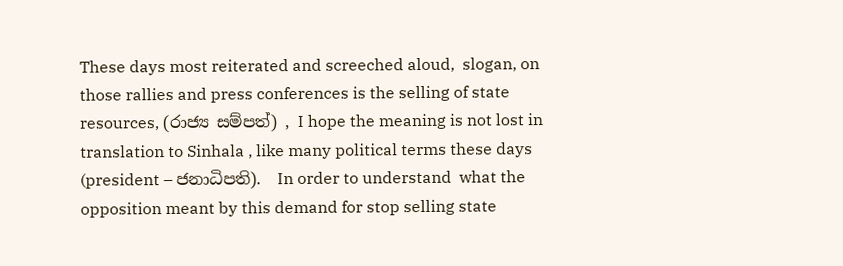These days most reiterated and screeched aloud,  slogan, on those rallies and press conferences is the selling of state resources, (රාජ්‍ය සම්පත්) , I hope the meaning is not lost in translation to Sinhala , like many political terms these days (president – ජනාධිපති).  In order to understand  what the opposition meant by this demand for stop selling state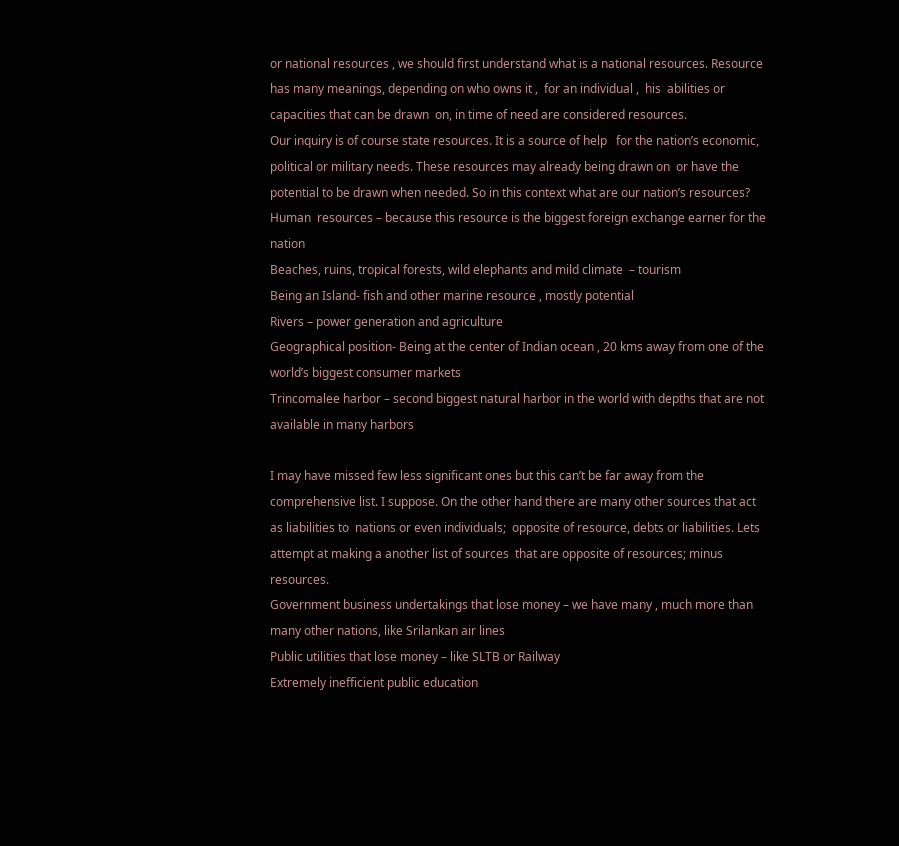or national resources , we should first understand what is a national resources. Resource has many meanings, depending on who owns it ,  for an individual ,  his  abilities or capacities that can be drawn  on, in time of need are considered resources.
Our inquiry is of course state resources. It is a source of help   for the nation’s economic, political or military needs. These resources may already being drawn on  or have the potential to be drawn when needed. So in this context what are our nation’s resources?
Human  resources – because this resource is the biggest foreign exchange earner for the nation
Beaches, ruins, tropical forests, wild elephants and mild climate  – tourism
Being an Island- fish and other marine resource , mostly potential
Rivers – power generation and agriculture
Geographical position- Being at the center of Indian ocean , 20 kms away from one of the world’s biggest consumer markets
Trincomalee harbor – second biggest natural harbor in the world with depths that are not available in many harbors

I may have missed few less significant ones but this can’t be far away from the comprehensive list. I suppose. On the other hand there are many other sources that act as liabilities to  nations or even individuals;  opposite of resource, debts or liabilities. Lets attempt at making a another list of sources  that are opposite of resources; minus resources.
Government business undertakings that lose money – we have many , much more than many other nations, like Srilankan air lines
Public utilities that lose money – like SLTB or Railway
Extremely inefficient public education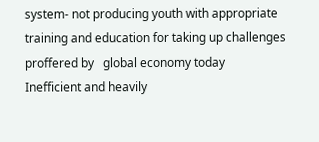system- not producing youth with appropriate training and education for taking up challenges proffered by   global economy today
Inefficient and heavily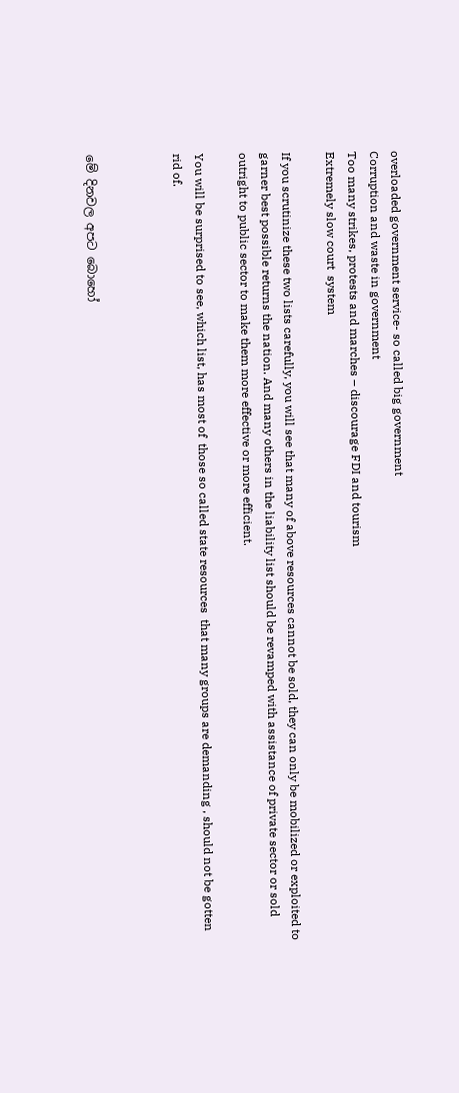overloaded government service- so called big government
Corruption and waste in government
Too many strikes, protests and marches – discourage FDI and tourism
Extremely slow court  system

If you scrutinize these two lists carefully, you will see that many of above resources cannot be sold, they can only be mobilized or exploited to garner best possible returns the nation. And many others in the liability list should be revamped with assistance of private sector or sold outright to public sector to make them more effective or more efficient.

You will be surprised to see, which list, has most of  those so called state resources  that many groups are demanding , should not be gotten rid of.



මේ දිනවල අපට බොහෝ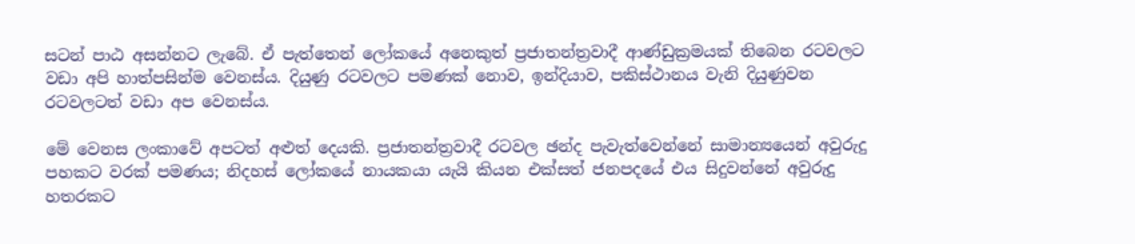සටන් පාඨ අසන්නට ලැබේ. ඒ පැත්තෙන් ලෝකයේ අනෙකුත් ප්‍රජාතන්ත්‍රවාදී ආණ්ඩුක්‍රමයක් තිබෙන රටවලට වඩා අපි හාත්පසින්ම වෙනස්ය. දියුණු රටවලට පමණක් නොව, ඉන්දියාව, පකිස්ථානය වැනි දියුණුවන රටවලටත් වඩා අප වෙනස්ය.

මේ වෙනස ලංකාවේ අපටත් අළුත් දෙයකි. ප්‍රජාතන්ත්‍රවාදී රටවල ඡන්ද පැවැත්වෙන්නේ සාමාන්‍යයෙන් අවුරුදු පහකට වරක් පමණය; නිදහස් ලෝකයේ නායකයා යැයි කියන එක්සත් ජනපදයේ එය සිදුවන්නේ අවුරුදු හතරකට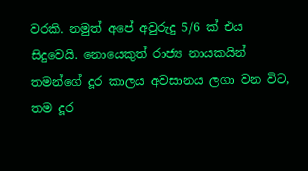වරකි. නමුත් අපේ අවුරුදු 5/6 ක් එය සිදුවෙයි. නොයෙකුත් රාජ්‍ය නායකයින් තමන්ගේ දූර කාලය අවසානය ලගා වන විට, තම දූර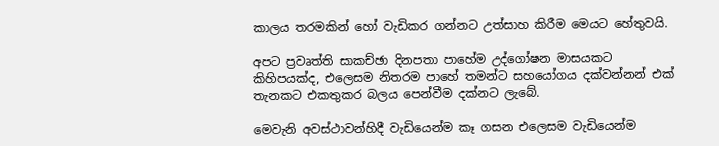කාලය තරමකින් හෝ වැඩිකර ගන්නට උත්සාහ කිරීම මෙයට හේතුවයි.

අපට ප්‍රවෘත්ති සාකච්ඡා දිනපතා පාහේම උද්ගෝෂන මාසයකට කිහිපයක්ද, එලෙසම නිතරම පාහේ තමන්ට සහයෝගය දක්වන්නන් එක් තැනකට එකතුකර බලය පෙන්වීම දක්නට ලැබේ.

මෙවැනි අවස්ථාවන්හිදී වැඩියෙන්ම කෑ ගසන එලෙසම වැඩියෙන්ම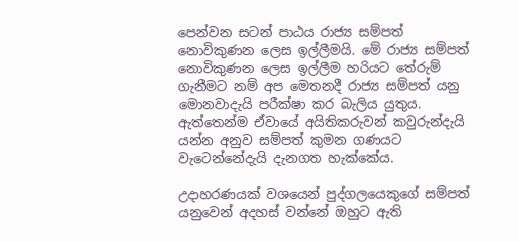පෙන්වන සටන් පාඨය රාජ්‍ය සම්පත් නොවිකුණන ලෙස ඉල්ලීමයි. මේ රාජ්‍ය සම්පත් නොවිකුණන ලෙස ඉල්ලීම හරියට තේරුම් ගැනීමට නම් අප මෙතනදී රාජ්‍ය සම්පත් යනු මොනවාදැයි පරීක්ෂා කර බැලිය යුතුය. ඇත්තෙන්ම ඒවායේ අයිතිකරුවන් කවුරුන්දැයි යන්න අනුව සම්පත් කුමන ගණයට වැටෙන්නේදැයි දැනගත හැක්කේය.

උදාහරණයක් වශයෙන් පුද්ගලයෙකුගේ සම්පත් යනුවෙන් අදහස් වන්නේ ඔහුට ඇති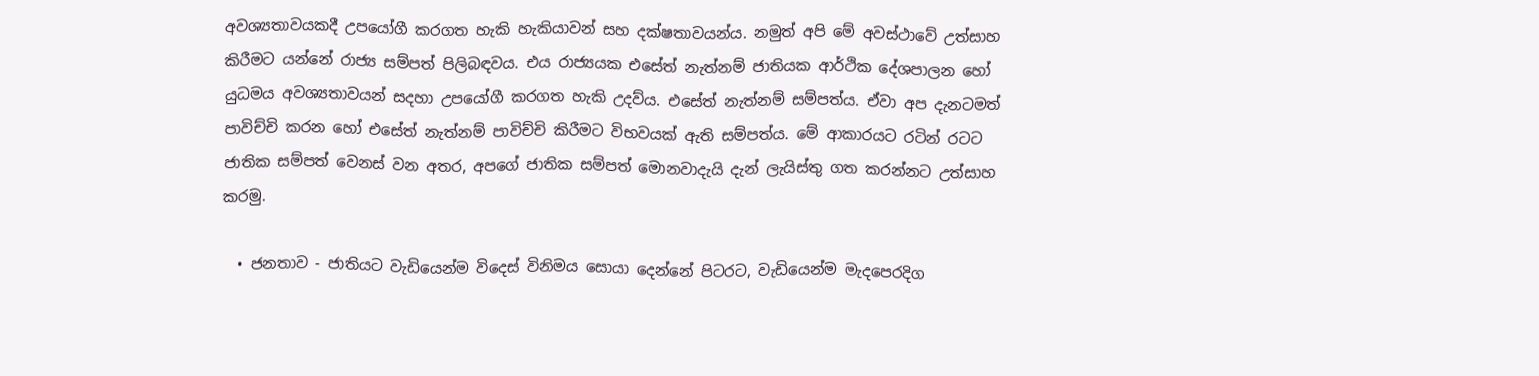අවශ්‍යතාවයකදී උපයෝගී කරගත හැකි හැකියාවන් සහ දක්ෂතාවයන්ය. නමුත් අපි මේ අවස්ථාවේ උත්සාහ කිරීමට යන්නේ රාජ්‍ය සම්පත් පිලිබඳවය. එය රාජ්‍යයක එසේත් නැත්නම් ජාතියක ආර්ථික දේශපාලන හෝ යුධමය අවශ්‍යතාවයන් සදහා උපයෝගී කරගත හැකි උදව්ය. එසේත් නැත්නම් සම්පත්ය. ඒවා අප දැනටමත් පාවිච්චි කරන හෝ එසේත් නැත්නම් පාවිච්චි කිරීමට විභවයක් ඇති සම්පත්ය. මේ ආකාරයට රටින් රටට ජාතික සම්පත් වෙනස් වන අතර, අපගේ ජාතික සම්පත් මොනවාදැයි දැන් ලැයිස්තු ගත කරන්නට උත්සාහ කරමු.

  • ජනතාව - ජාතියට වැඩියෙන්ම විදෙස් විනිමය සොයා දෙන්නේ පිටරට, වැඩියෙන්ම මැදපෙරදිග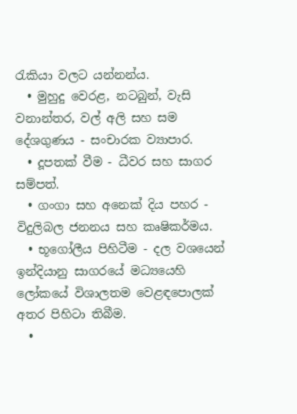රැකියා වලට යන්නන්ය.
  • මුහුදු වෙරළ, නටබුන්, වැසි වනාන්තර, වල් අලි සහ සම දේශගුණය - සංචාරක ව්‍යාපාර.
  • දූපතක් වීම - ධීවර සහ සාගර සම්පත්.
  • ගංගා සහ අනෙක් දිය පහර - විදුලිබල ජනනය සහ කෘෂිකර්මය.
  • භූගෝලීය පිහිටීම - දල වශයෙන් ඉන්දියානු සාගරයේ මධ්‍යයෙහි ලෝකයේ විශාලතම වෙළඳපොලක් අතර පිහිටා තිබීම.
  •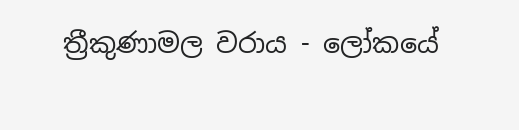ත්‍රීකුණාමල වරාය - ලෝකයේ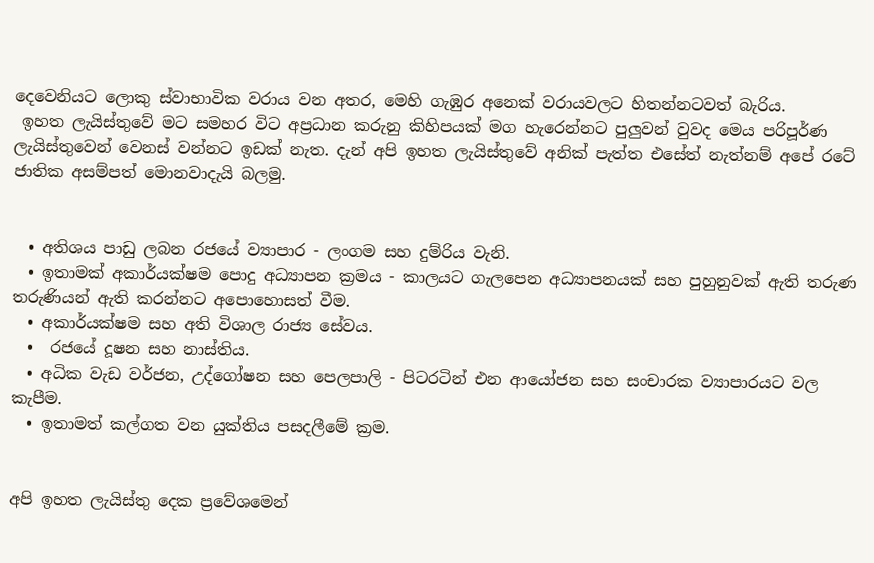දෙවෙනියට ලොකු ස්වාභාවික වරාය වන අතර, මෙහි ගැඹුර අනෙක් වරායවලට හිතන්නටවත් බැරිය.
 ඉහත ලැයිස්තුවේ මට සමහර විට අප්‍රධාන කරුනු කිහිපයක් මග හැරෙන්නට පුලුවන් වුවද මෙය පරිපූර්ණ ලැයිස්තුවෙන් වෙනස් වන්නට ඉඩක් නැත. දැන් අපි ඉහත ලැයිස්තුවේ අනික් පැත්ත එසේත් නැත්නම් අපේ රටේ ජාතික අසම්පත් මොනවාදැයි බලමු.


  • අතිශය පාඩු ලබන රජයේ ව්‍යාපාර - ලංගම සහ දුම්රිය වැනි.
  • ඉතාමක් අකාර්යක්ෂම පොදු අධ්‍යාපන ක්‍රමය - කාලයට ගැලපෙන අධ්‍යාපනයක් සහ පුහුනුවක් ඇති තරුණ තරුණියන් ඇති කරන්නට අපොහොසත් වීම.
  • අකාර්යක්ෂම සහ අති විශාල රාජ්‍ය සේවය.
  •  රජයේ දූෂන සහ නාස්තිය.
  • අධික වැඩ වර්ජන, උද්ගෝෂන සහ පෙලපාලි - පිටරටින් එන ආයෝජන සහ සංචාරක ව්‍යාපාරයට වල කැපීම.
  • ඉතාමත් කල්ගත වන යුක්තිය පසදලීමේ ක්‍රම.


අපි ඉහත ලැයිස්තු දෙක ප්‍රවේශමෙන්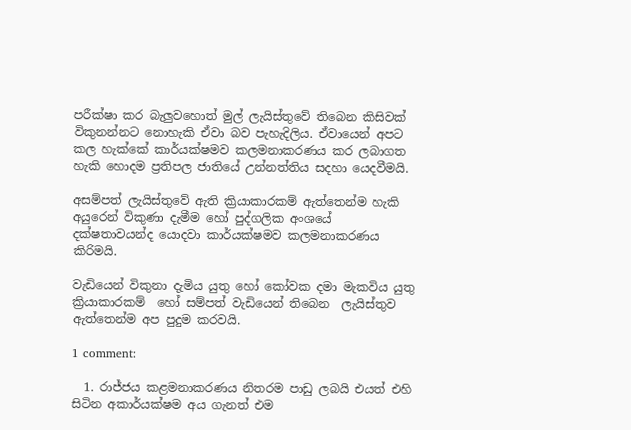පරීක්ෂා කර බැලුවහොත් මුල් ලැයිස්තුවේ තිබෙන කිසිවක් විකුනන්නට නොහැකි ඒවා බව පැහැදිලිය. ඒවායෙන් අපට කල හැක්කේ කාර්යක්ෂමව කලමනාකරණය කර ලබාගත හැකි හොදම ප්‍රතිපල ජාතියේ උන්නත්තිය සදහා යෙදවීමයි.

අසම්පත් ලැයිස්තුවේ ඇති ක්‍රියාකාරකම් ඇත්තෙන්ම හැකි අයුරෙන් විකුණා දැමීම හෝ පුද්ගලික අංශයේ දක්ෂතාවයන්ද යොදවා කාර්යක්ෂමව කලමනාකරණය කිරිමයි.

වැඩියෙන් විකුනා දැමිය යුතු හෝ කෝවක දමා මැකවිය යුතු ක්‍රියාකාරකම්  හෝ සම්පත් වැඩියෙන් තිබෙන  ලැයිස්තුව ඇත්තෙන්ම අප පුදුම කරවයි.

1 comment:

  1. රාජ්ජය කළමනාකරණය නිතරම පාඩු ලබයි එයත් එහි සිටින අකාර්යක්ෂම අය ගැනත් එම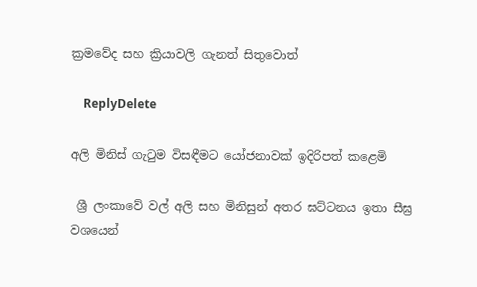ක්‍රමවේද සහ ක්‍රියාවලි ගැනත් සිතුවොත්

    ReplyDelete

අලි මිනිස් ගැටුම විසඳීමට යෝජනාවක් ඉදිරිපත් කළෙමි

 ශ්‍රී ලංකාවේ වල් අලි සහ මිනිසුන් අතර ඝට්ටනය ඉතා සීඝ්‍ර වශයෙන්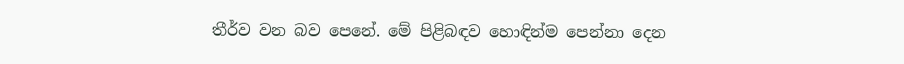තීර්ව වන බව පෙනේ. මේ පිළිබඳව හොඳින්ම පෙන්නා දෙන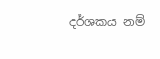දර්ශකය නම්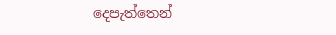දෙපැත්තෙන්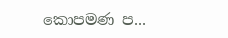කොපමණ ප...